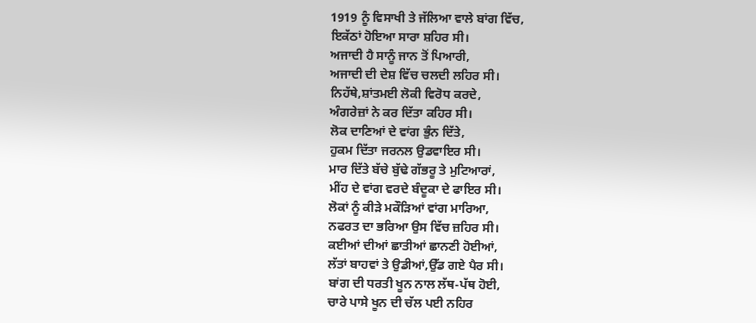1919 ਨੂੰ ਵਿਸਾਖੀ ਤੇ ਜੱਲਿਆ ਵਾਲੇ ਬਾਂਗ ਵਿੱਚ,
ਇਕੱਠਾਂ ਹੋਇਆ ਸਾਰਾ ਸ਼ਹਿਰ ਸੀ।
ਅਜਾਦੀ ਹੈ ਸਾਨੂੰ ਜਾਨ ਤੋਂ ਪਿਆਰੀ,
ਅਜਾਦੀ ਦੀ ਦੇਸ਼ ਵਿੱਚ ਚਲਦੀ ਲਹਿਰ ਸੀ।
ਨਿਹੱਥੇ,ਸ਼ਾਂਤਮਈ ਲੋਕੀ ਵਿਰੋਧ ਕਰਦੇ,
ਅੰਗਰੇਜ਼ਾਂ ਨੇ ਕਰ ਦਿੱਤਾ ਕਹਿਰ ਸੀ।
ਲੋਕ ਦਾਣਿਆਂ ਦੇ ਵਾਂਗ ਭੁੰਨ ਦਿੱਤੇ,
ਹੁਕਮ ਦਿੱਤਾ ਜਰਨਲ ਉਡਵਾਇਰ ਸੀ।
ਮਾਰ ਦਿੱਤੇ ਬੱਚੇ ਬੁੱਢੇ ਗੱਭਰੂ ਤੇ ਮੁਟਿਆਰਾਂ,
ਮੀਂਹ ਦੇ ਵਾਂਗ ਵਰਦੇ ਬੰਦੂਕਾ ਦੇ ਫਾਇਰ ਸੀ।
ਲੋਕਾਂ ਨੂੰ ਕੀੜੇ ਮਕੌੜਿਆਂ ਵਾਂਗ ਮਾਰਿਆ,
ਨਫਰਤ ਦਾ ਭਰਿਆ ਉਸ ਵਿੱਚ ਜ਼ਹਿਰ ਸੀ।
ਕਈਆਂ ਦੀਆਂ ਛਾਤੀਆਂ ਛਾਨਣੀ ਹੋਈਆਂ,
ਲੱਤਾਂ ਬਾਹਵਾਂ ਤੇ ਉਡੀਆਂ,ਉੱਡ ਗਏ ਪੈਰ ਸੀ।
ਬਾਂਗ ਦੀ ਧਰਤੀ ਖੂਨ ਨਾਲ ਲੱਥ-ਪੱਥ ਹੋਈ,
ਚਾਰੇ ਪਾਸੇ ਖੂਨ ਦੀ ਚੱਲ ਪਈ ਨਹਿਰ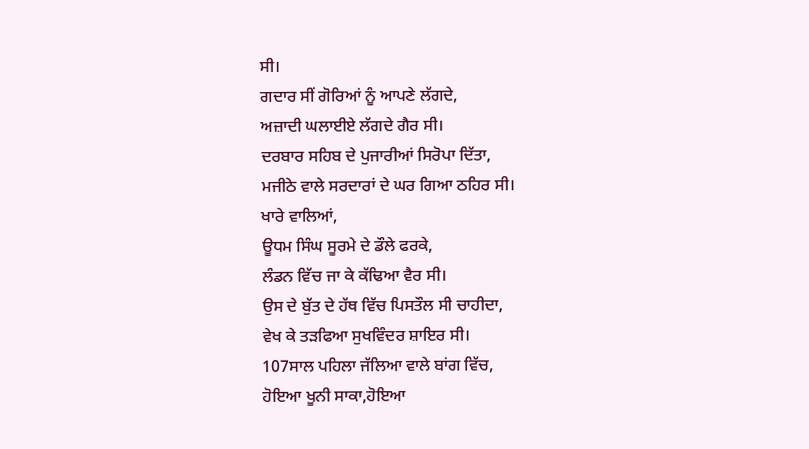ਸੀ।
ਗਦਾਰ ਸੀਂ ਗੋਰਿਆਂ ਨੂੰ ਆਪਣੇ ਲੱਗਦੇ,
ਅਜ਼ਾਦੀ ਘਲਾਈਏ ਲੱਗਦੇ ਗੈਰ ਸੀ।
ਦਰਬਾਰ ਸਹਿਬ ਦੇ ਪੁਜਾਰੀਆਂ ਸਿਰੋਪਾ ਦਿੱਤਾ,
ਮਜੀਠੇ ਵਾਲੇ ਸਰਦਾਰਾਂ ਦੇ ਘਰ ਗਿਆ ਠਹਿਰ ਸੀ।
ਖਾਰੇ ਵਾਲਿਆਂ,
ਊਧਮ ਸਿੰਘ ਸੂਰਮੇ ਦੇ ਡੌਲੇ ਫਰਕੇ,
ਲੰਡਨ ਵਿੱਚ ਜਾ ਕੇ ਕੱਢਿਆ ਵੈਰ ਸੀ।
ਉਸ ਦੇ ਬੁੱਤ ਦੇ ਹੱਥ ਵਿੱਚ ਪਿਸਤੌਲ ਸੀ ਚਾਹੀਦਾ,
ਵੇਖ ਕੇ ਤੜਫਿਆ ਸੁਖਵਿੰਦਰ ਸ਼ਾਇਰ ਸੀ।
107ਸਾਲ ਪਹਿਲਾ ਜੱਲਿਆ ਵਾਲੇ ਬਾਂਗ ਵਿੱਚ,
ਹੋਇਆ ਖੂਨੀ ਸਾਕਾ,ਹੋਇਆ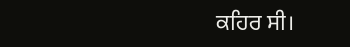ਕਹਿਰ ਸੀ।